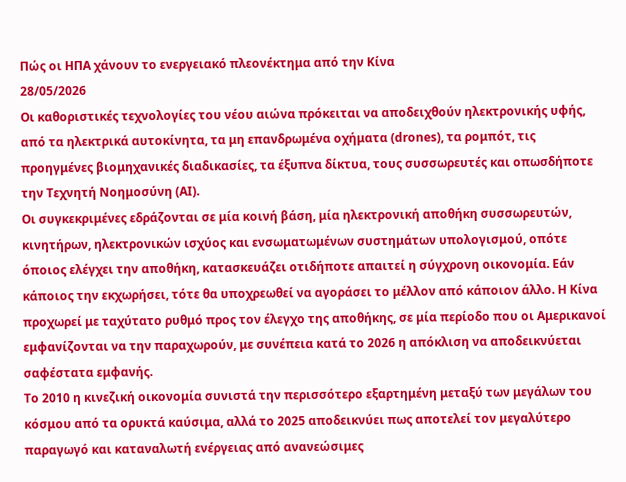Πώς οι ΗΠΑ χάνουν το ενεργειακό πλεονέκτημα από την Κίνα
28/05/2026
Οι καθοριστικές τεχνολογίες του νέου αιώνα πρόκειται να αποδειχθούν ηλεκτρονικής υφής, από τα ηλεκτρικά αυτοκίνητα, τα μη επανδρωμένα οχήματα (drones), τα ρομπότ, τις προηγμένες βιομηχανικές διαδικασίες, τα έξυπνα δίκτυα, τους συσσωρευτές και οπωσδήποτε την Τεχνητή Νοημοσύνη (ΑΙ).
Οι συγκεκριμένες εδράζονται σε μία κοινή βάση, μία ηλεκτρονική αποθήκη συσσωρευτών, κινητήρων, ηλεκτρονικών ισχύος και ενσωματωμένων συστημάτων υπολογισμού, οπότε όποιος ελέγχει την αποθήκη, κατασκευάζει οτιδήποτε απαιτεί η σύγχρονη οικονομία. Εάν κάποιος την εκχωρήσει, τότε θα υποχρεωθεί να αγοράσει το μέλλον από κάποιον άλλο. Η Κίνα προχωρεί με ταχύτατο ρυθμό προς τον έλεγχο της αποθήκης, σε μία περίοδο που οι Αμερικανοί εμφανίζονται να την παραχωρούν, με συνέπεια κατά το 2026 η απόκλιση να αποδεικνύεται σαφέστατα εμφανής.
Το 2010 η κινεζική οικονομία συνιστά την περισσότερο εξαρτημένη μεταξύ των μεγάλων του κόσμου από τα ορυκτά καύσιμα, αλλά το 2025 αποδεικνύει πως αποτελεί τον μεγαλύτερο παραγωγό και καταναλωτή ενέργειας από ανανεώσιμες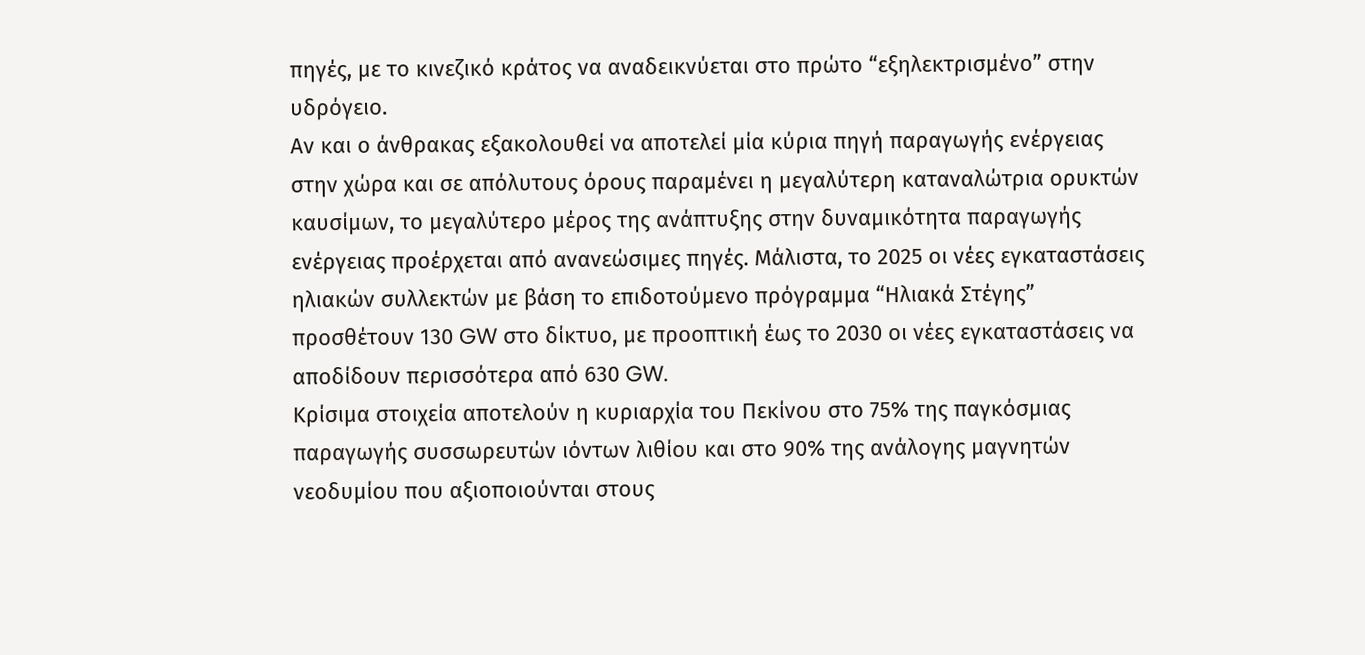πηγές, με το κινεζικό κράτος να αναδεικνύεται στο πρώτο “εξηλεκτρισμένο” στην υδρόγειο.
Αν και ο άνθρακας εξακολουθεί να αποτελεί μία κύρια πηγή παραγωγής ενέργειας στην χώρα και σε απόλυτους όρους παραμένει η μεγαλύτερη καταναλώτρια ορυκτών καυσίμων, το μεγαλύτερο μέρος της ανάπτυξης στην δυναμικότητα παραγωγής ενέργειας προέρχεται από ανανεώσιμες πηγές. Μάλιστα, το 2025 οι νέες εγκαταστάσεις ηλιακών συλλεκτών με βάση το επιδοτούμενο πρόγραμμα “Ηλιακά Στέγης” προσθέτουν 130 GW στο δίκτυο, με προοπτική έως το 2030 οι νέες εγκαταστάσεις να αποδίδουν περισσότερα από 630 GW.
Κρίσιμα στοιχεία αποτελούν η κυριαρχία του Πεκίνου στο 75% της παγκόσμιας παραγωγής συσσωρευτών ιόντων λιθίου και στο 90% της ανάλογης μαγνητών νεοδυμίου που αξιοποιούνται στους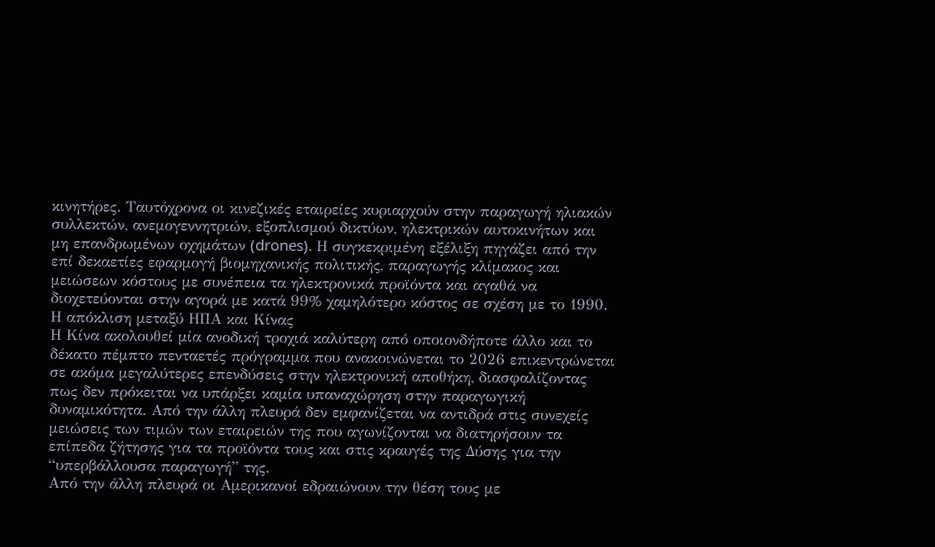κινητήρες. Ταυτόχρονα οι κινεζικές εταιρείες κυριαρχούν στην παραγωγή ηλιακών συλλεκτών, ανεμογεννητριών, εξοπλισμού δικτύων, ηλεκτρικών αυτοκινήτων και μη επανδρωμένων οχημάτων (drones). Η συγκεκριμένη εξέλιξη πηγάζει από την επί δεκαετίες εφαρμογή βιομηχανικής πολιτικής, παραγωγής κλίμακος και μειώσεων κόστους με συνέπεια τα ηλεκτρονικά προϊόντα και αγαθά να διοχετεύονται στην αγορά με κατά 99% χαμηλότερο κόστος σε σχέση με το 1990.
Η απόκλιση μεταξύ ΗΠΑ και Κίνας
Η Κίνα ακολουθεί μία ανοδική τροχιά καλύτερη από οποιονδήποτε άλλο και το δέκατο πέμπτο πενταετές πρόγραμμα που ανακοινώνεται το 2026 επικεντρώνεται σε ακόμα μεγαλύτερες επενδύσεις στην ηλεκτρονική αποθήκη, διασφαλίζοντας πως δεν πρόκειται να υπάρξει καμία υπαναχώρηση στην παραγωγική δυναμικότητα. Από την άλλη πλευρά δεν εμφανίζεται να αντιδρά στις συνεχείς μειώσεις των τιμών των εταιρειών της που αγωνίζονται να διατηρήσουν τα επίπεδα ζήτησης για τα προϊόντα τους και στις κραυγές της Δύσης για την “υπερβάλλουσα παραγωγή” της.
Από την άλλη πλευρά οι Αμερικανοί εδραιώνουν την θέση τους με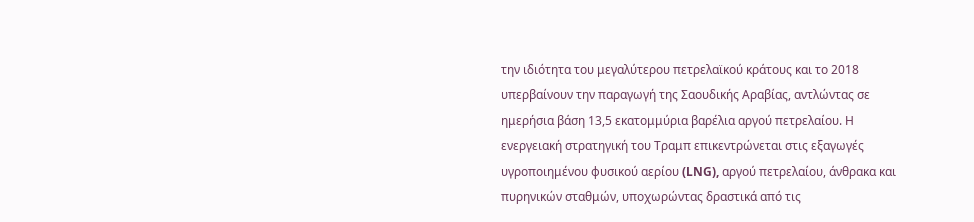την ιδιότητα του μεγαλύτερου πετρελαϊκού κράτους και το 2018 υπερβαίνουν την παραγωγή της Σαουδικής Αραβίας, αντλώντας σε ημερήσια βάση 13,5 εκατομμύρια βαρέλια αργού πετρελαίου. Η ενεργειακή στρατηγική του Τραμπ επικεντρώνεται στις εξαγωγές υγροποιημένου φυσικού αερίου (LNG), αργού πετρελαίου, άνθρακα και πυρηνικών σταθμών, υποχωρώντας δραστικά από τις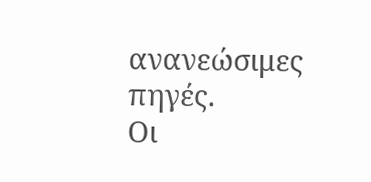ανανεώσιμες πηγές.
Οι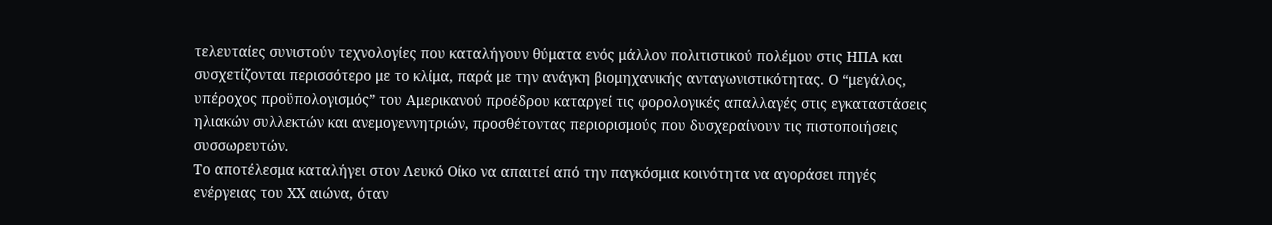τελευταίες συνιστούν τεχνολογίες που καταλήγουν θύματα ενός μάλλον πολιτιστικού πολέμου στις ΗΠΑ και συσχετίζονται περισσότερο με το κλίμα, παρά με την ανάγκη βιομηχανικής ανταγωνιστικότητας. Ο “μεγάλος, υπέροχος προϋπολογισμός” του Αμερικανού προέδρου καταργεί τις φορολογικές απαλλαγές στις εγκαταστάσεις ηλιακών συλλεκτών και ανεμογεννητριών, προσθέτοντας περιορισμούς που δυσχεραίνουν τις πιστοποιήσεις συσσωρευτών.
Το αποτέλεσμα καταλήγει στον Λευκό Οίκο να απαιτεί από την παγκόσμια κοινότητα να αγοράσει πηγές ενέργειας του ΧΧ αιώνα, όταν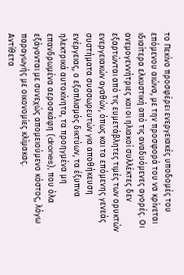το Πεκίνο προσφέρει ενεργειακές υποδομές του επόμενου αιώνα, με την προσφορά του να κρίνεται ιδιαίτερα ελκυστική από τις αναδυόμενες αγορές. Οι ανεμογεννήτριες και οι ηλιακοί συλλέκτες δεν εξαρτώνται από τις ευμετάβλητες τιμές των ορυκτών ενεργειακών αγαθών, όπως και τα επόμενης γενεάς συστήματα συσσωρευτών για αποθήκευση ενέργειας, ο εξοπλισμός δικτύων, τα έξυπνα ηλεκτρικά αυτοκίνητα, τα προηγμένα μη επανδρωμένα αεροσκάφη (drones), που όλα εξάγονται με συνεχώς απομειούμενο κόστος, λόγω παραγωγής με οικονομίες κλίμακας.
Αντίθετα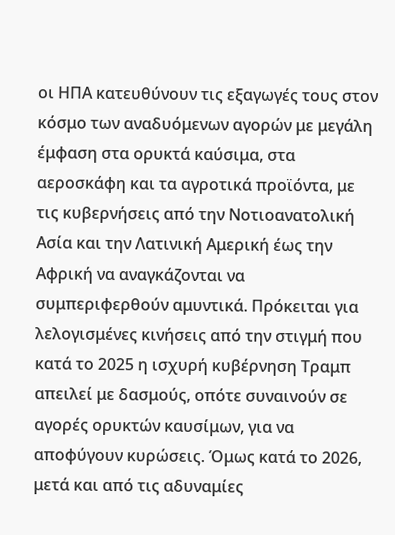οι ΗΠΑ κατευθύνουν τις εξαγωγές τους στον κόσμο των αναδυόμενων αγορών με μεγάλη έμφαση στα ορυκτά καύσιμα, στα αεροσκάφη και τα αγροτικά προϊόντα, με τις κυβερνήσεις από την Νοτιοανατολική Ασία και την Λατινική Αμερική έως την Αφρική να αναγκάζονται να συμπεριφερθούν αμυντικά. Πρόκειται για λελογισμένες κινήσεις από την στιγμή που κατά το 2025 η ισχυρή κυβέρνηση Τραμπ απειλεί με δασμούς, οπότε συναινούν σε αγορές ορυκτών καυσίμων, για να αποφύγουν κυρώσεις. Όμως κατά το 2026, μετά και από τις αδυναμίες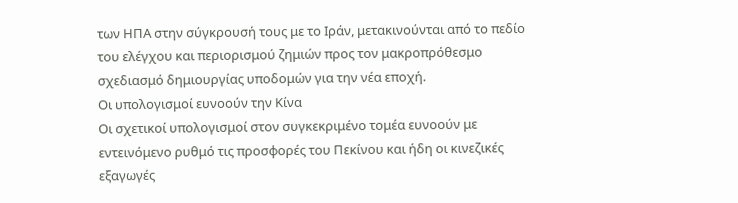των ΗΠΑ στην σύγκρουσή τους με το Ιράν, μετακινούνται από το πεδίο του ελέγχου και περιορισμού ζημιών προς τον μακροπρόθεσμο σχεδιασμό δημιουργίας υποδομών για την νέα εποχή.
Οι υπολογισμοί ευνοούν την Κίνα
Οι σχετικοί υπολογισμοί στον συγκεκριμένο τομέα ευνοούν με εντεινόμενο ρυθμό τις προσφορές του Πεκίνου και ήδη οι κινεζικές εξαγωγές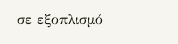σε εξοπλισμό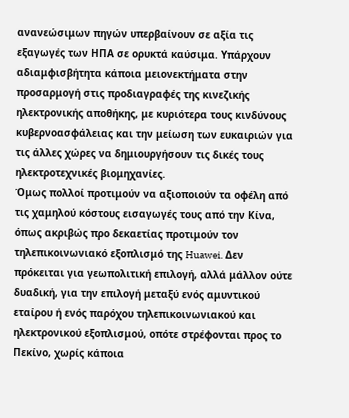ανανεώσιμων πηγών υπερβαίνουν σε αξία τις εξαγωγές των ΗΠΑ σε ορυκτά καύσιμα. Υπάρχουν αδιαμφισβήτητα κάποια μειονεκτήματα στην προσαρμογή στις προδιαγραφές της κινεζικής ηλεκτρονικής αποθήκης, με κυριότερα τους κινδύνους κυβερνοασφάλειας και την μείωση των ευκαιριών για τις άλλες χώρες να δημιουργήσουν τις δικές τους ηλεκτροτεχνικές βιομηχανίες.
Όμως πολλοί προτιμούν να αξιοποιούν τα οφέλη από τις χαμηλού κόστους εισαγωγές τους από την Κίνα, όπως ακριβώς προ δεκαετίας προτιμούν τον τηλεπικοινωνιακό εξοπλισμό της Huawei. Δεν πρόκειται για γεωπολιτική επιλογή, αλλά μάλλον ούτε δυαδική, για την επιλογή μεταξύ ενός αμυντικού εταίρου ή ενός παρόχου τηλεπικοινωνιακού και ηλεκτρονικού εξοπλισμού, οπότε στρέφονται προς το Πεκίνο, χωρίς κάποια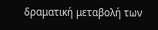δραματική μεταβολή των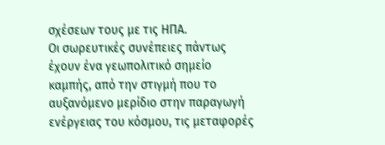σχέσεων τους με τις ΗΠΑ.
Οι σωρευτικές συνέπειες πάντως έχουν ένα γεωπολιτικό σημείο καμπής, από την στιγμή που το αυξανόμενο μερίδιο στην παραγωγή ενέργειας του κόσμου, τις μεταφορές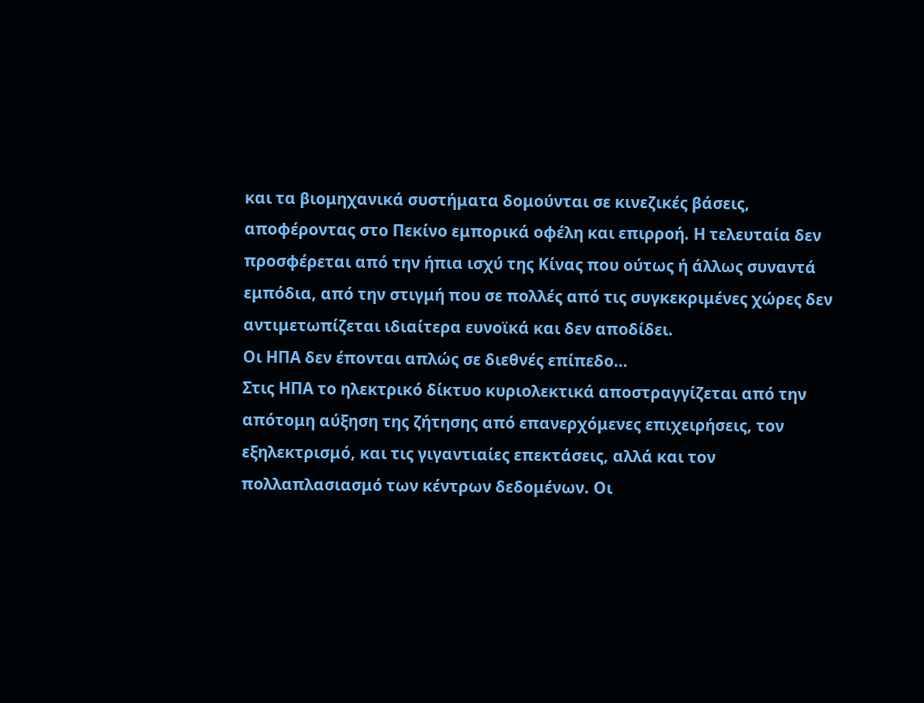και τα βιομηχανικά συστήματα δομούνται σε κινεζικές βάσεις, αποφέροντας στο Πεκίνο εμπορικά οφέλη και επιρροή. Η τελευταία δεν προσφέρεται από την ήπια ισχύ της Κίνας που ούτως ή άλλως συναντά εμπόδια, από την στιγμή που σε πολλές από τις συγκεκριμένες χώρες δεν αντιμετωπίζεται ιδιαίτερα ευνοϊκά και δεν αποδίδει.
Οι ΗΠΑ δεν έπονται απλώς σε διεθνές επίπεδο…
Στις ΗΠΑ το ηλεκτρικό δίκτυο κυριολεκτικά αποστραγγίζεται από την απότομη αύξηση της ζήτησης από επανερχόμενες επιχειρήσεις, τον εξηλεκτρισμό, και τις γιγαντιαίες επεκτάσεις, αλλά και τον πολλαπλασιασμό των κέντρων δεδομένων. Οι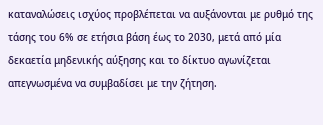καταναλώσεις ισχύος προβλέπεται να αυξάνονται με ρυθμό της τάσης του 6% σε ετήσια βάση έως το 2030, μετά από μία δεκαετία μηδενικής αύξησης και το δίκτυο αγωνίζεται απεγνωσμένα να συμβαδίσει με την ζήτηση.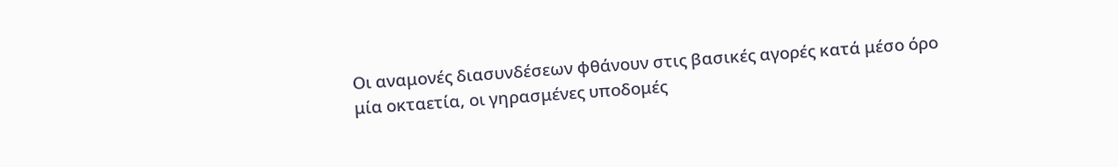Οι αναμονές διασυνδέσεων φθάνουν στις βασικές αγορές κατά μέσο όρο μία οκταετία, οι γηρασμένες υποδομές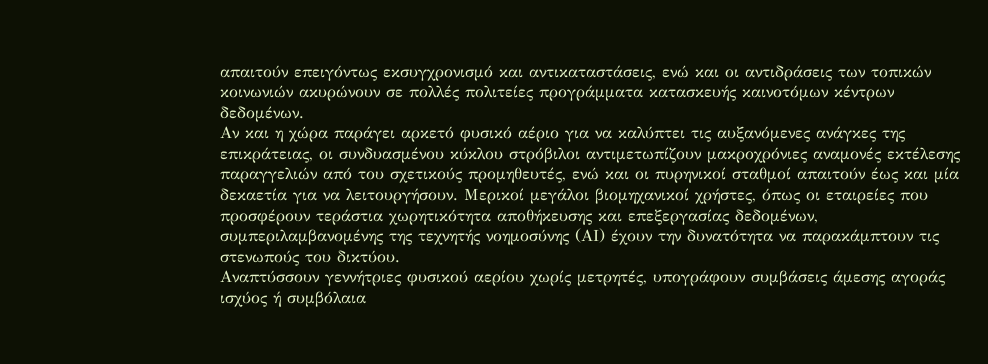απαιτούν επειγόντως εκσυγχρονισμό και αντικαταστάσεις, ενώ και οι αντιδράσεις των τοπικών κοινωνιών ακυρώνουν σε πολλές πολιτείες προγράμματα κατασκευής καινοτόμων κέντρων δεδομένων.
Αν και η χώρα παράγει αρκετό φυσικό αέριο για να καλύπτει τις αυξανόμενες ανάγκες της επικράτειας, οι συνδυασμένου κύκλου στρόβιλοι αντιμετωπίζουν μακροχρόνιες αναμονές εκτέλεσης παραγγελιών από του σχετικούς προμηθευτές, ενώ και οι πυρηνικοί σταθμοί απαιτούν έως και μία δεκαετία για να λειτουργήσουν. Μερικοί μεγάλοι βιομηχανικοί χρήστες, όπως οι εταιρείες που προσφέρουν τεράστια χωρητικότητα αποθήκευσης και επεξεργασίας δεδομένων, συμπεριλαμβανομένης της τεχνητής νοημοσύνης (ΑΙ) έχουν την δυνατότητα να παρακάμπτουν τις στενωπούς του δικτύου.
Αναπτύσσουν γεννήτριες φυσικού αερίου χωρίς μετρητές, υπογράφουν συμβάσεις άμεσης αγοράς ισχύος ή συμβόλαια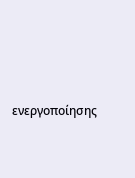ενεργοποίησης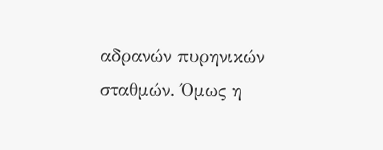αδρανών πυρηνικών σταθμών. Όμως η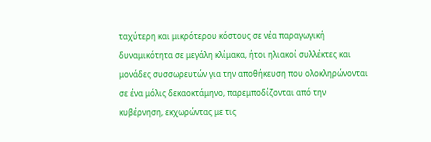ταχύτερη και μικρότερου κόστους σε νέα παραγωγική δυναμικότητα σε μεγάλη κλίμακα, ήτοι ηλιακοί συλλέκτες και μονάδες συσσωρευτών για την αποθήκευση που ολοκληρώνονται σε ένα μόλις δεκαοκτάμηνο, παρεμποδίζονται από την κυβέρνηση, εκχωρώντας με τις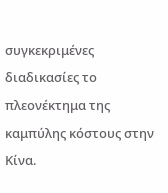συγκεκριμένες διαδικασίες το πλεονέκτημα της καμπύλης κόστους στην Κίνα.